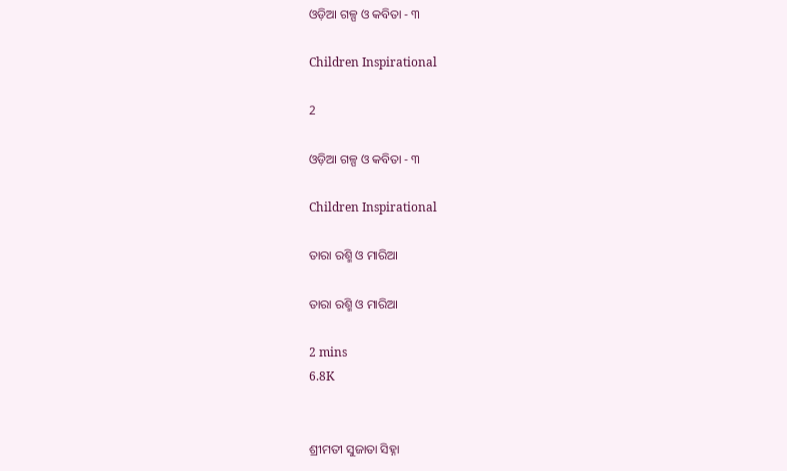ଓଡ଼ିଆ ଗଳ୍ପ ଓ କବିତା - ୩

Children Inspirational

2

ଓଡ଼ିଆ ଗଳ୍ପ ଓ କବିତା - ୩

Children Inspirational

ତାରା ରଶ୍ମି ଓ ମାରିଆ

ତାରା ରଶ୍ମି ଓ ମାରିଆ

2 mins
6.8K


ଶ୍ରୀମତୀ ସୁଜାତା ସିହ୍ନା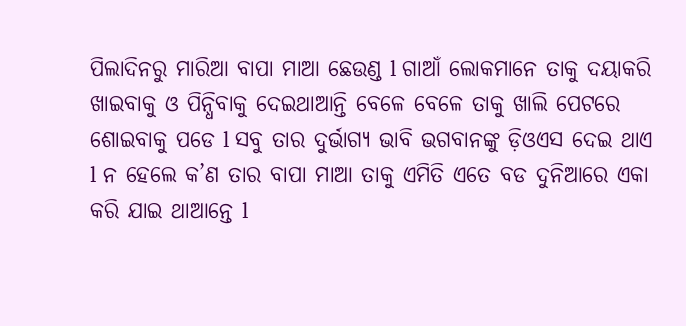ପିଲାଦିନରୁ ମାରିଆ ବାପା ମାଆ ଛେଉଣ୍ଡ l ଗାଆଁ ଲୋକମାନେ ତାକୁ ଦୟାକରି ଖାଇବାକୁ ଓ ପିନ୍ଧିବାକୁ ଦେଇଥାଆନ୍ତି ବେଳେ ବେଳେ ତାକୁ ଖାଲି ପେଟରେ ଶୋଇବାକୁ ପଡେ l ସବୁ ତାର ଦୁର୍ଭାଗ୍ୟ ଭାବି ଭଗବାନଙ୍କୁ ଡ଼ିଓଏସ ଦେଇ ଥାଏ l ନ ହେଲେ କ’ଣ ତାର ବାପା ମାଆ ତାକୁ ଏମିତି ଏତେ ବଡ ଦୁନିଆରେ ଏକା କରି ଯାଇ ଥାଆନ୍ତେ l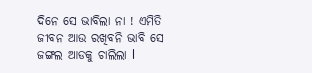ଦିନେ ସେ ଭାବିଲା ନା ! ଏମିତି ଜୀବନ ଆଉ ରଖିବନି ଭାବି ସେ ଜଙ୍ଗଲ ଆଡକୁ ଚାଲିଲା l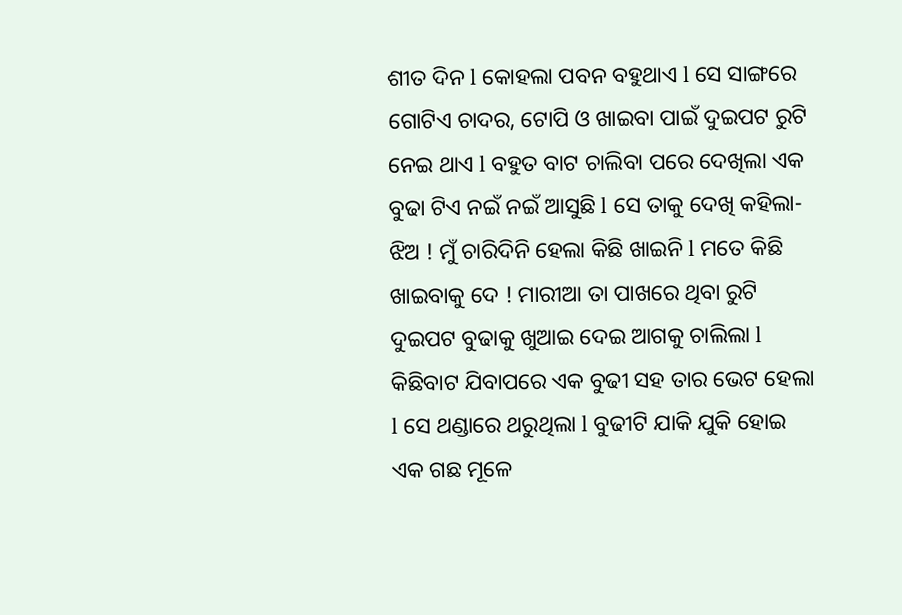ଶୀତ ଦିନ l କୋହଲା ପବନ ବହୁଥାଏ l ସେ ସାଙ୍ଗରେ ଗୋଟିଏ ଚାଦର, ଟୋପି ଓ ଖାଇବା ପାଇଁ ଦୁଇପଟ ରୁଟି ନେଇ ଥାଏ l ବହୁତ ବାଟ ଚାଲିବା ପରେ ଦେଖିଲା ଏକ ବୁଢା ଟିଏ ନଇଁ ନଇଁ ଆସୁଛି l ସେ ତାକୁ ଦେଖି କହିଲା- ଝିଅ ! ମୁଁ ଚାରିଦିନି ହେଲା କିଛି ଖାଇନି l ମତେ କିଛି ଖାଇବାକୁ ଦେ ! ମାରୀଆ ତା ପାଖରେ ଥିବା ରୁଟି ଦୁଇପଟ ବୁଢାକୁ ଖୁଆଇ ଦେଇ ଆଗକୁ ଚାଲିଲା l କିଛିବାଟ ଯିବାପରେ ଏକ ବୁଢୀ ସହ ତାର ଭେଟ ହେଲା l ସେ ଥଣ୍ଡାରେ ଥରୁଥିଲା l ବୁଢୀଟି ଯାକି ଯୁକି ହୋଇ ଏକ ଗଛ ମୂଳେ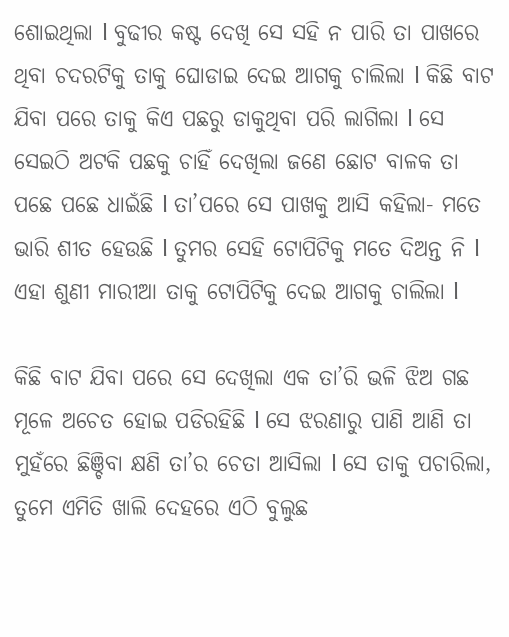ଶୋଇଥିଲା l ବୁଢୀର କଷ୍ଟ ଦେଖି ସେ ସହି ନ ପାରି ତା ପାଖରେ ଥିବା ଚଦରଟିକୁ ତାକୁ ଘୋଡାଇ ଦେଇ ଆଗକୁ ଚାଲିଲା l କିଛି ବାଟ ଯିବା ପରେ ତାକୁ କିଏ ପଛରୁ ଡାକୁଥିବା ପରି ଲାଗିଲା l ସେ ସେଇଠି ଅଟକି ପଛକୁ ଚାହିଁ ଦେଖିଲା ଜଣେ ଛୋଟ ବାଳକ ତା ପଛେ ପଛେ ଧାଇଁଛି l ତା’ପରେ ସେ ପାଖକୁ ଆସି କହିଲା- ମତେ ଭାରି ଶୀତ ହେଉଛି l ତୁମର ସେହି ଟୋପିଟିକୁ ମତେ ଦିଅନ୍ତ ନି l ଏହା ଶୁଣୀ ମାରୀଆ ତାକୁ ଟୋପିଟିକୁ ଦେଇ ଆଗକୁ ଚାଲିଲା l

କିଛି ବାଟ ଯିବା ପରେ ସେ ଦେଖିଲା ଏକ ତା’ରି ଭଳି ଝିଅ ଗଛ ମୂଳେ ଅଚେତ ହୋଇ ପଡିରହିଛି l ସେ ଝରଣାରୁ ପାଣି ଆଣି ତା ମୁହଁରେ ଛିଞ୍ଚିବା କ୍ଷଣି ତା’ର ଚେତା ଆସିଲା l ସେ ତାକୁ ପଚାରିଲା, ତୁମେ ଏମିତି ଖାଲି ଦେହରେ ଏଠି ବୁଲୁଛ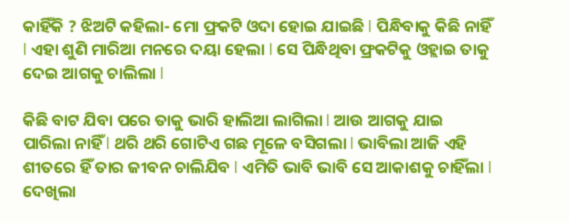କାହିଁକି ? ଝିଅଟି କହିଲା- ମୋ ଫ୍ରକଟି ଓଦା ହୋଇ ଯାଇଛି l ପିନ୍ଧିବାକୁ କିଛି ନାହିଁ l ଏହା ଶୁଣି ମାରିଆ ମନରେ ଦୟା ହେଲା l ସେ ପିନ୍ଧିଥିବା ଫ୍ରକଟିକୁ ଓହ୍ଲାଇ ତାକୁ ଦେଇ ଆଗକୁ ଚାଲିଲା l

କିଛି ବାଟ ଯିବା ପରେ ତାକୁ ଭାରି ହାଲିଆ ଲାଗିଲା l ଆଉ ଆଗକୁ ଯାଇ ପାରିଲା ନାହିଁ l ଥରି ଥରି ଗୋଟିଏ ଗଛ ମୂଳେ ବସିଗଲା l ଭାବିଲା ଆଜି ଏହି ଶୀତରେ ହିଁ ତାର ଜୀବନ ଚାଲିଯିବ l ଏମିତି ଭାବି ଭାବି ସେ ଆକାଶକୁ ଚାହିଁଲା l ଦେଖିଲା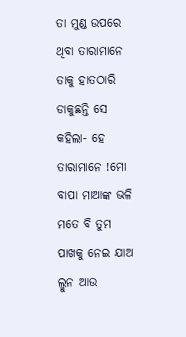ତା ମୁଣ୍ଡ ଉପରେ ଥିବା ତାରାମାନେ ତାକୁ ହାତଠାରି ଡାକୁଛନ୍ତି ସେ କହିଲା- ହେ ତାରାମାନେ !ମୋ ବାପା ମାଆଙ୍କ ଭଳି ମତେ ବି ତୁମ ପାଖକୁ ନେଇ ଯାଅ ଲ୍ମୁନ ଆଉ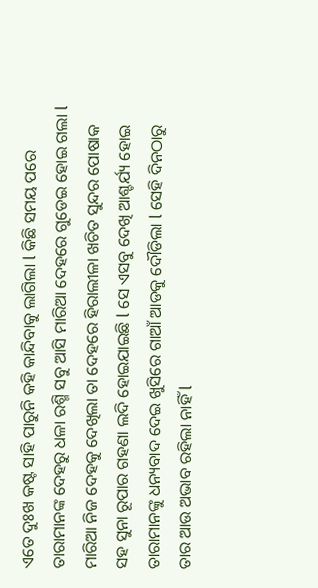ଏତେ ଦୁଃଖ କଷ୍ଟ ସାହି ପାରୁନି କହି କାନ୍ଦିବାକୁ ଲାଗିଲା l କିଛି ସମୟ ପରେ ତାରାମାନଙ୍କ ଦେହରୁ ଧଳା ରଶ୍ମି ସବୁ ଆସି ମାରିଆ ଦେହରେ ଗୁଡେଇ ହୋଇ ଗଲା l ମାରିଆ ନିଜ ଦେହକୁ ଦେଖିଲା ତା ଦେହରେ ହିରାଲୀଳା ଖଚିତ ସୁନ୍ଦର ପୋଷାକ ସହ ସୁନା ରୂପାର ଗହଣା ଲଦି ହୋଇଯାଇଛି l ସେ ଏସବୁ ଦେଖି ଆଶ୍ଚର୍ଯ୍ୟ ହୋଇ ତାରାମାନଙ୍କୁ ଧନ୍ୟବାଦ ଦେଇ ଖୁସିରେ ଗାଆଁ ଆଡକୁ ଦୌଡିଲା l ସେହି ଦିନଠାରୁ ତାର ଆଉ ଅଭାବ ରହିଲା ନାହିଁ l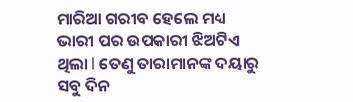ମାରିଆ ଗରୀବ ହେଲେ ମଧ୍ୟ ଭାରୀ ପର ଉପକାରୀ ଝିଅଟିଏ ଥିଲା l ତେଣୁ ତାରାମାନଙ୍କ ଦୟାରୁ ସବୁ ଦିନ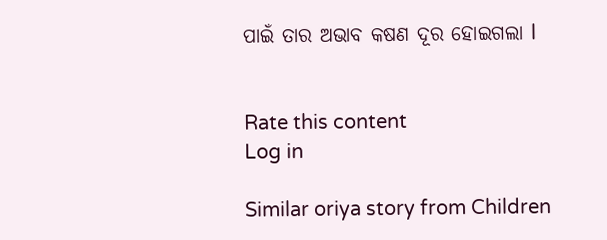ପାଇଁ ତାର ଅଭାବ କଷଣ ଦୂର ହୋଇଗଲା l


Rate this content
Log in

Similar oriya story from Children